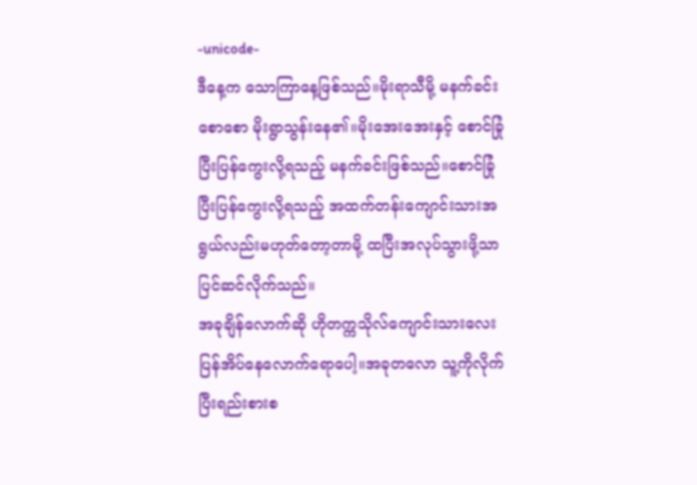-unicode-
ဒီနေ့က သောကြာနေ့ဖြစ်သည်။မိုးရာသီမို့ မနက်ခင်းစောစော မိုးရွာသွန်းနေ၏။မိုးအေးအေးနှင့် စောင်ခြုံပြီးပြန်ကွေးလို့ရသည့် မနက်ခင်းဖြစ်သည်။စောင်ခြုံပြီးပြန်ကွေးလို့ရသည့် အထက်တန်းကျောင်းသားအရွယ်လည်းမဟုတ်တော့တာမို့ ထပြီးအလုပ်သွားဖို့သာ ပြင်ဆင်လိုက်သည်။
အခုချိန်လောက်ဆို ဟိုတက္ကသိုလ်ကျောင်းသားလေး ပြန်အိပ်နေလောက်ရောပေါ့။အခုတလော သူ့ကိုလိုက်ပြီးရည်းစားစ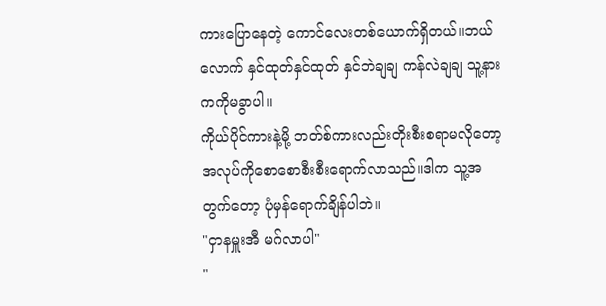ကားပြောနေတဲ့ ကောင်လေးတစ်ယောက်ရှိတယ်။ဘယ်လောက် နှင်ထုတ်နှင်ထုတ် နှင်ဘဲချချ ကန်လဲချချ သူ့နားကကိုမခွာပါ။
ကိုယ်ပိုင်ကားနဲ့မို့ ဘတ်စ်ကားလည်းတိုးစီးစရာမလိုတော့ အလုပ်ကိုစောစောစီးစီးရောက်လာသည်။ဒါက သူ့အတွက်တော့ ပုံမှန်ရောက်ချိန်ပါဘဲ။
"ငှာနမှူးအီ မဂ်လာပါ"
"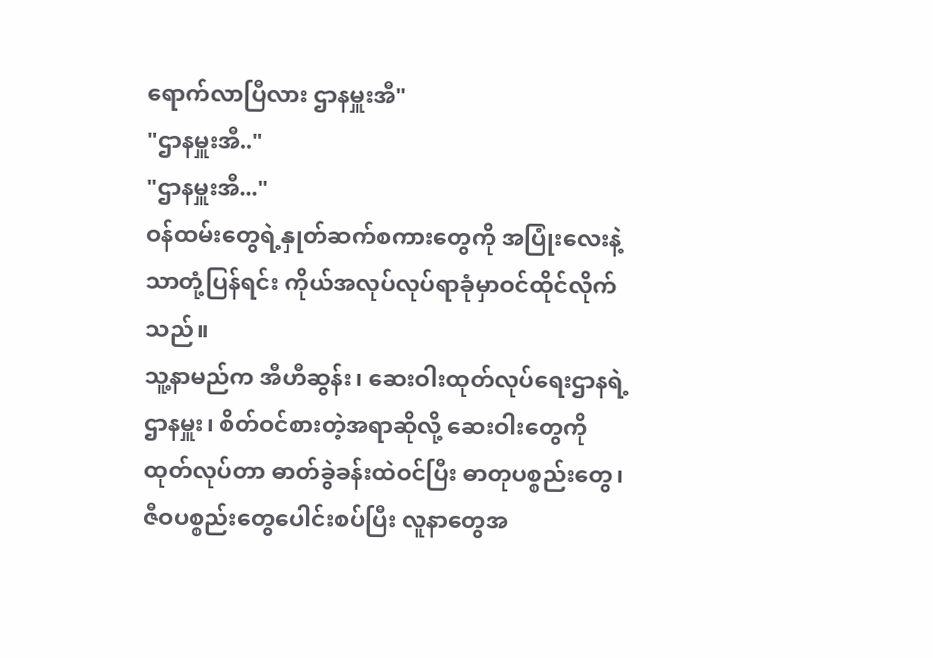ရောက်လာပြီလား ဌာနမှူးအီ"
"ဌာနမှူးအီ.."
"ဌာနမှူးအီ..."
ဝန်ထမ်းတွေရဲ့နှုတ်ဆက်စကားတွေကို အပြုံးလေးနဲ့သာတုံ့ပြန်ရင်း ကိုယ်အလုပ်လုပ်ရာခုံမှာဝင်ထိုင်လိုက်သည်။
သူ့နာမည်က အီဟီဆွန်း၊ ဆေးဝါးထုတ်လုပ်ရေးဌာနရဲ့ဌာနမှူး၊ စိတ်ဝင်စားတဲ့အရာဆိုလို့ ဆေးဝါးတွေကိုထုတ်လုပ်တာ ဓာတ်ခွဲခန်းထဲဝင်ပြီး ဓာတုပစ္စည်းတွေ၊ဇီဝပစ္စည်းတွေပေါင်းစပ်ပြီး လူနာတွေအ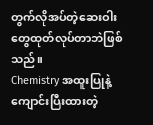တွက်လိုအပ်တဲ့ဆေးဝါးတွေထုတ်လုပ်တာဘဲဖြစ်သည်။
Chemistry အထူးပြုနဲ့ကျောင်းပြီးထားတဲ့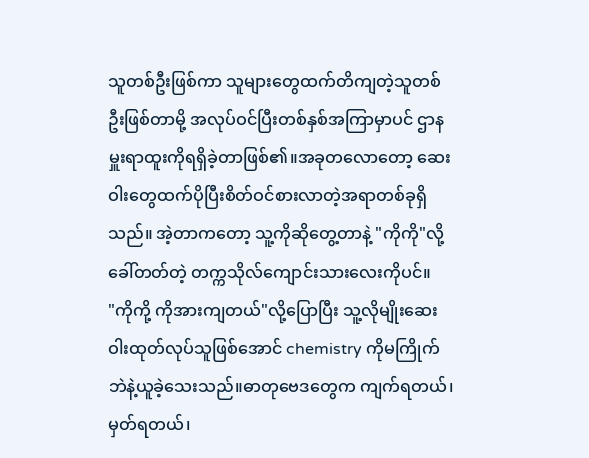သူတစ်ဦးဖြစ်ကာ သူများတွေထက်တိကျတဲ့သူတစ်ဦးဖြစ်တာမို့ အလုပ်ဝင်ပြီးတစ်နှစ်အကြာမှာပင် ဌာနမှူးရာထူးကိုရရှိခဲ့တာဖြစ်၏။အခုတလောတော့ ဆေးဝါးတွေထက်ပိုပြီးစိတ်ဝင်စားလာတဲ့အရာတစ်ခုရှိသည်။ အဲ့တာကတော့ သူ့ကိုဆိုတွေ့တာနဲ့ "ကိုကို"လို့ခေါ်တတ်တဲ့ တက္ကသိုလ်ကျောင်းသားလေးကိုပင်။
"ကိုကို့ ကိုအားကျတယ်"လို့ပြောပြီး သူ့လိုမျိုးဆေးဝါးထုတ်လုပ်သူဖြစ်အောင် chemistry ကိုမကြိုက်ဘဲနဲ့ယူခဲ့သေးသည်။ဓာတုဗေဒတွေက ကျက်ရတယ်၊မှတ်ရတယ်၊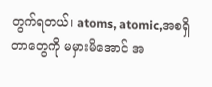တွက်ရတယ်၊ atoms, atomic,အစရှိတာတွေကို မမှားမိအောင် အ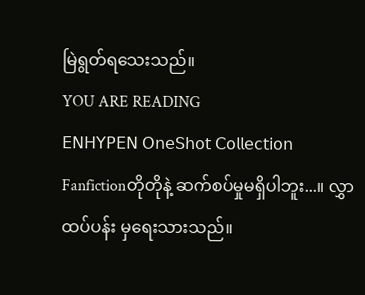မြဲရွတ်ရသေးသည်။
YOU ARE READING
𝖤𝖭𝖧𝖸𝖯𝖤𝖭 𝖮𝗇𝖾𝖲𝗁𝗈𝗍 𝖢𝗈𝗅𝗅𝖾𝖼𝗍𝗂𝗈𝗇
Fanfictionတိုတိုနဲ့ ဆက်စပ်မှုမရှိပါဘူး...။ လွှာထပ်ပန်း မှရေးသားသည်။